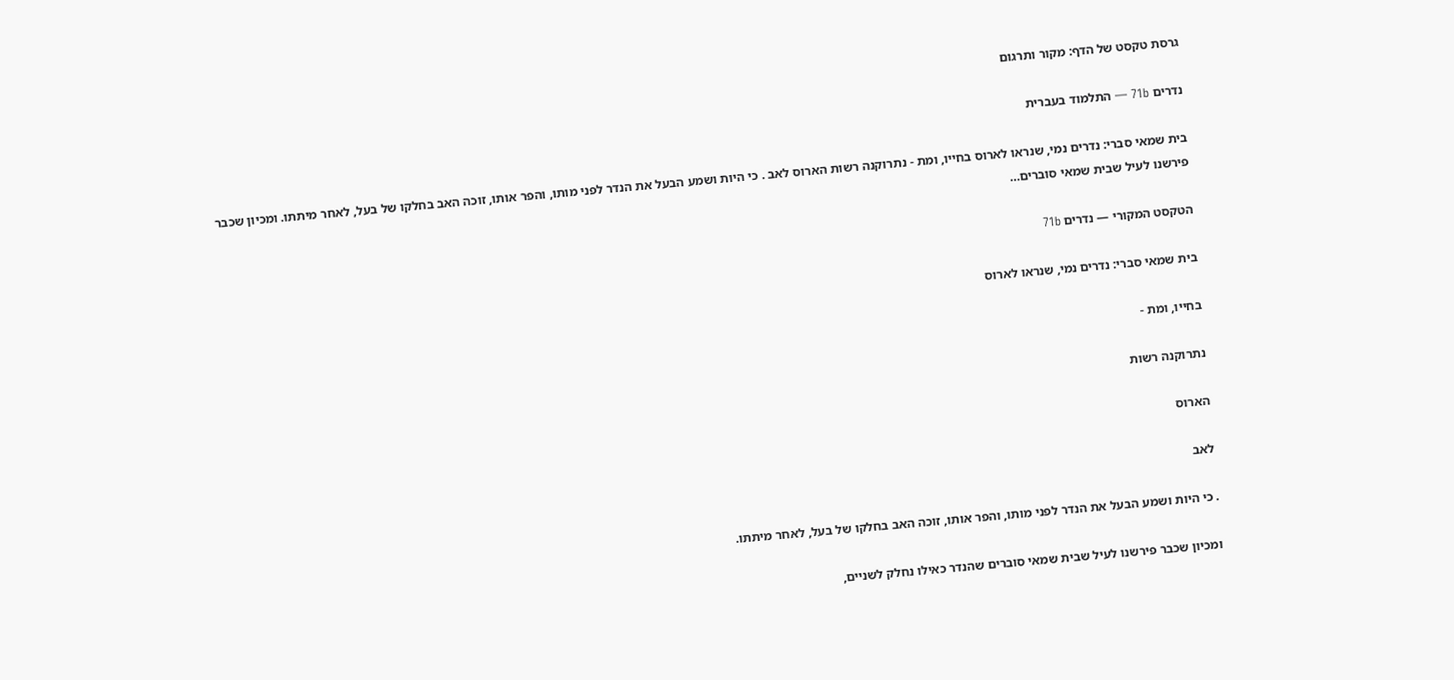גרסת טקסט של הדף: מקור ותרגום

נדרים 71b — התלמוד בעברית

בית שמאי סברי: נדרים נמי, שנראו לארוס בחייו, ומת - נתרוקנה רשות הארוס לאב . כי היות ושמע הבעל את הנדר לפני מותו, והפר אותו, זוכה האב בחלקו של בעל, לאחר מיתתו. ומכיון שכבר פירשנו לעיל שבית שמאי סוברים…

הטקסט המקורי — נדרים 71b

בית שמאי סברי: נדרים נמי, שנראו לארוס

בחייו, ומת -

נתרוקנה רשות

הארוס

לאב

. כי היות ושמע הבעל את הנדר לפני מותו, והפר אותו, זוכה האב בחלקו של בעל, לאחר מיתתו.

ומכיון שכבר פירשנו לעיל שבית שמאי סוברים שהנדר כאילו נחלק לשניים,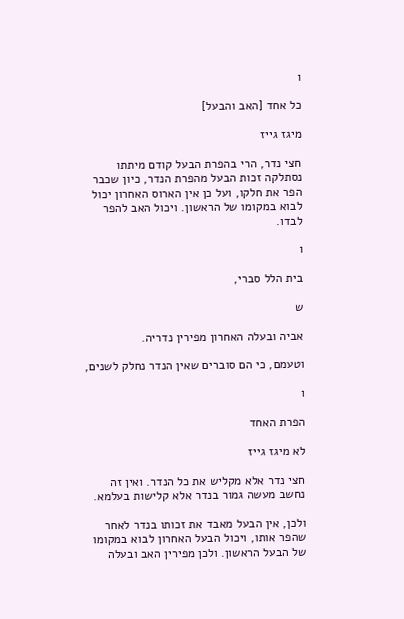ו

כל אחד [האב והבעל]

מיגז גייז

חצי נדר, הרי בהפרת הבעל קודם מיתתו נסתלקה זכות הבעל מהפרת הנדר, כיון שכבר הפר את חלקו, ועל כן אין הארוס האחרון יכול לבוא במקומו של הראשון. ויכול האב להפר לבדו.

ו

בית הלל סברי,

ש

אביה ובעלה האחרון מפירין נדריה.

וטעמם, כי הם סוברים שאין הנדר נחלק לשנים,

ו

הפרת האחד

לא מיגז גייז

חצי נדר אלא מקליש את כל הנדר. ואין זה נחשב מעשה גמור בנדר אלא קלישות בעלמא.

ולכן, אין הבעל מאבד את זכותו בנדר לאחר שהפר אותו, ויכול הבעל האחרון לבוא במקומו של הבעל הראשון. ולכן מפירין האב ובעלה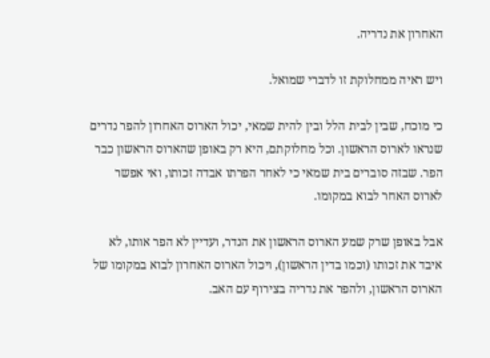האחרון את נדריה.

ויש ראיה ממחלוקת זו לדברי שמואל.

כי מוכח, שבין לבית הלל ובין להית שמאי, יכול הארוס האחרון להפר נדרים שנראו לארוס הראשון. וכל מחלוקתם, היא רק באופן שהארוס הראשון כבר הפר. שבזה סוברים בית שמאי כי לאחר הפרתו אבדה זכותו, ואי אפשר לארוס האחר לבוא במקומו.

אבל באופן שרק שמע הארוס הראשון את הנדר, ועדיין לא הפר אותו, לא איבד את זכותו (וכמו בדין הראשון), ויכול הארוס האחרון לבוא במקומו של הארוס הראשון, ולהפר את נדריה בצירוף עם האב.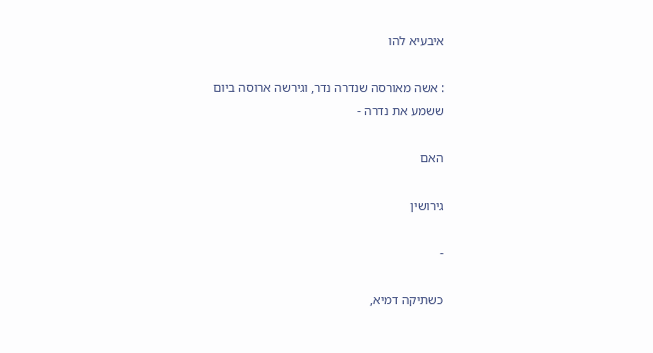איבעיא להו

: אשה מאורסה שנדרה נדר, וגירשה ארוסה ביום ששמע את נדרה -

האם

גירושין

-

כשתיקה דמיא,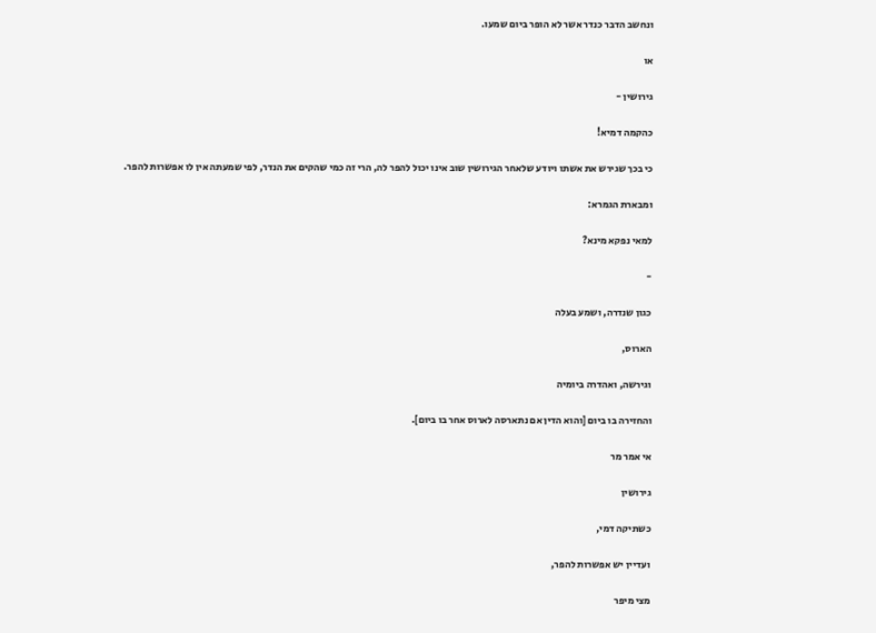ונחשב הדבר כנדר אשר לא הופר ביום שמעו.

או

גירושין -

כהקמה דמיא!

כי בכך שגירש את אשתו ויודע שלאחר הגירושין שוב אינו יכול להפר לה, הרי זה כמי שהקים את הנדר, לפי שמעתה אין לו אפשרות להפר.

ומבארת הגמרא:

למאי נפקא מינא?

-

כגון שנדרה, ושמע בעלה

הארוס,

וגירשה, ואהדרה ביומיה

והחזירה בו ביום [והוא הדין אם נתארסה לארוס אחר בו ביום].

אי אמר מר

גירושין

כשתיקה דמי,

ועדיין יש אפשרות להפר,

מצי מיפר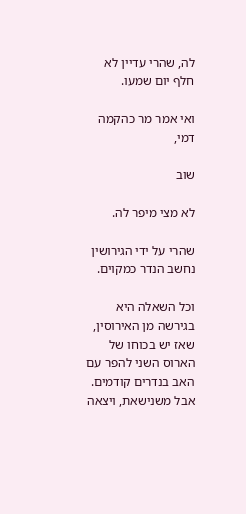לה, שהרי עדיין לא חלף יום שמעו.

ואי אמר מר כהקמה דמי,

שוב

לא מצי מיפר לה.

שהרי על ידי הגירושין נחשב הנדר כמקוים.

וכל השאלה היא בגירשה מן האירוסין, שאז יש בכוחו של הארוס השני להפר עם האב בנדרים קודמים. אבל משנישאת, ויצאה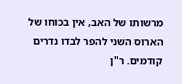מרשותו של האב, אין בכוחו של הארוס השני להפר לבדו נדרים קודמים. ר"ן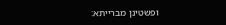ופשטינן מברייתא: